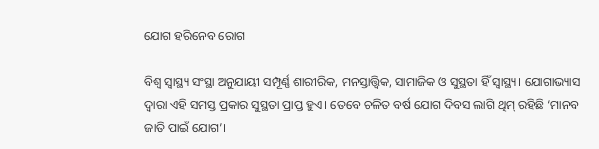ଯୋଗ ହରିନେବ ରୋଗ

ବିଶ୍ୱ ସ୍ବାସ୍ଥ୍ୟ ସଂସ୍ଥା ଅନୁଯାୟୀ ସମ୍ପୂର୍ଣ୍ଣ ଶାରୀରିକ, ମନସ୍ତାତ୍ତ୍ୱିକ, ସାମାଜିକ ଓ ସୁସ୍ଥତା ହିଁ ସ୍ବାସ୍ଥ୍ୟ। ଯୋଗାଭ୍ୟାସ ଦ୍ୱାରା ଏହି ସମସ୍ତ ପ୍ରକାର ସୁସ୍ଥତା ପ୍ରାପ୍ତ ହୁଏ। ତେବେ ଚଳିତ ବର୍ଷ ଯୋଗ ଦିବସ ଲାଗି ଥିମ୍‌ ରହିଛି ‘ମାନବ ଜାତି ପାଇଁ ଯୋଗ’।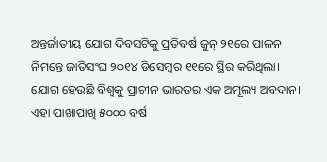ଅନ୍ତର୍ଜାତୀୟ ଯୋଗ ଦିବସଟିକୁ ପ୍ରତିବର୍ଷ ଜୁନ୍‌ ୨୧ରେ ପାଳନ ନିମନ୍ତେ ଜାତିସଂଘ ୨୦୧୪ ଡିସେମ୍ବର ୧୧ରେ ସ୍ଥିର କରିଥିଲା। ଯୋଗ ହେଉଛି ବିଶ୍ୱକୁ ପ୍ରାଚୀନ ଭାରତର ଏକ ଅମୂଲ୍ୟ ଅବଦାନ। ଏହା ପାଖାପାଖି ୫୦୦୦ ବର୍ଷ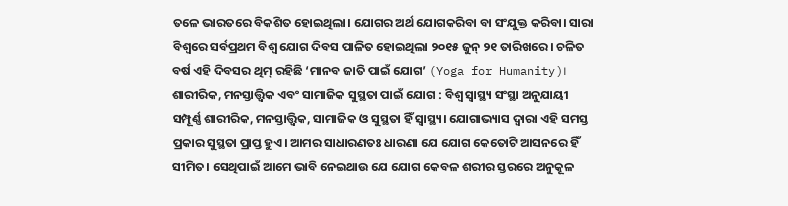ତଳେ ଭାରତରେ ବିକଶିତ ହୋଇଥିଲା। ଯୋଗର ଅର୍ଥ ଯୋଗକରିବା ବା ସଂଯୁକ୍ତ କରିବା। ସାରା ବିଶ୍ୱରେ ସର୍ବପ୍ରଥମ ବିଶ୍ୱ ଯୋଗ ଦିବସ ପାଳିତ ହୋଇଥିଲା ୨୦୧୫ ଜୁନ୍‌ ୨୧ ତାରିଖରେ। ଚଳିତ ବର୍ଷ ଏହି ଦିବସର ଥିମ୍‌ ରହିଛି ‘ମାନବ ଜାତି ପାଇଁ ଯୋଗ’ (Yoga for Humanity)।
ଶାରୀରିକ, ମନସ୍ତାତ୍ତ୍ୱିକ ଏବଂ ସାମାଜିକ ସୁସ୍ଥତା ପାଇଁ ଯୋଗ : ବିଶ୍ୱ ସ୍ବାସ୍ଥ୍ୟ ସଂସ୍ଥା ଅନୁଯାୟୀ ସମ୍ପୂର୍ଣ୍ଣ ଶାରୀରିକ, ମନସ୍ତାତ୍ତ୍ୱିକ, ସାମାଜିକ ଓ ସୁସ୍ଥତା ହିଁ ସ୍ବାସ୍ଥ୍ୟ। ଯୋଗାଭ୍ୟାସ ଦ୍ୱାରା ଏହି ସମସ୍ତ ପ୍ରକାର ସୁସ୍ଥତା ପ୍ରାପ୍ତ ହୁଏ। ଆମର ସାଧାରଣତଃ ଧାରଣା ଯେ ଯୋଗ କେତୋଟି ଆସନରେ ହିଁ ସୀମିତ। ସେଥିପାଇଁ ଆମେ ଭାବି ନେଇଥାଉ ଯେ ଯୋଗ କେବଳ ଶରୀର ସ୍ତରରେ ଅନୁକୂଳ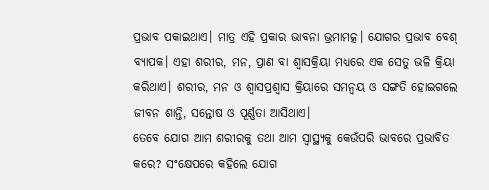ପ୍ରଭାବ ପକାଇଥାଏ। ମାତ୍ର ଏହି ପ୍ରକାର ଭାବନା ଭ୍ରମାମତ୍କ। ଯୋଗର ପ୍ରଭାବ ବେଶ୍‌ ବ୍ୟାପକ। ଏହା ଶରୀର, ମନ, ପ୍ରାଣ ବା ଶ୍ୱାସକ୍ରିୟା ମଧ୍ୟରେ ଏକ ସେତୁ ଭଳି କ୍ରିୟା କରିଥାଏ। ଶରୀର, ମନ ଓ ଶ୍ୱାସପ୍ରଶ୍ୱାସ କ୍ରିୟାରେ ସମନ୍ବୟ ଓ ସଙ୍ଗତି ହୋଇଗଲେ ଜୀବନ ଶାନ୍ତି, ସନ୍ତୋଷ ଓ ପୂର୍ଣ୍ଣତା ଆସିଥାଏ।
ତେବେ ଯୋଗ ଆମ ଶରୀରକୁ ତଥା ଆମ ସ୍ବାସ୍ଥ୍ୟକୁ କେଉଁପରି ଭାବରେ ପ୍ରଭାବିତ କରେ? ସଂକ୍ଷେପରେ କହିଲେ ଯୋଗ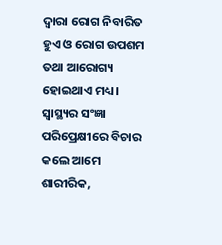ଦ୍ୱାରା ରୋଗ ନିବାରିତ ହୁଏ ଓ ରୋଗ ଉପଶମ ତଥା ଆରୋଗ୍ୟ ହୋଇଥାଏ ମଧ୍ୟ। ସ୍ବାସ୍ଥ୍ୟର ସଂଜ୍ଞା ପରିପ୍ରେକ୍ଷୀରେ ବିଚାର କଲେ ଆମେ ଶାରୀରିକ,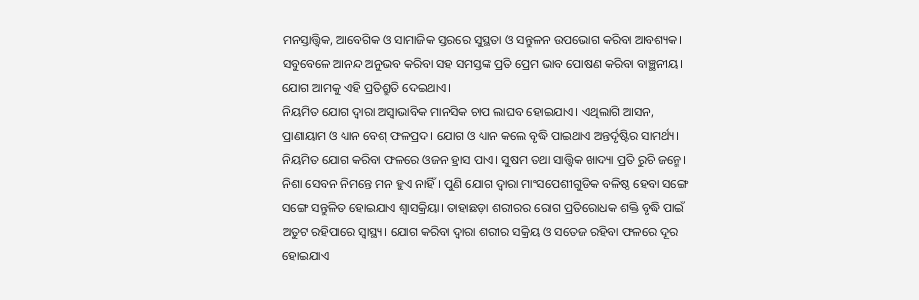ମନସ୍ତାତ୍ତ୍ୱିକ, ଆବେଗିକ ଓ ସାମାଜିକ ସ୍ତରରେ ସୁସ୍ଥତା ଓ ସନ୍ତୁଳନ ଉପଭୋଗ କରିବା ଆବଶ୍ୟକ। ସବୁବେଳେ ଆନନ୍ଦ ଅନୁଭବ କରିବା ସହ ସମସ୍ତଙ୍କ ପ୍ରତି ପ୍ରେମ ଭାବ ପୋଷଣ କରିବା ବାଞ୍ଛନୀୟ। ଯୋଗ ଆମକୁ ଏହି ପ୍ରତିଶ୍ରୁତି ଦେଇଥାଏ।
ନିୟମିତ ଯୋଗ ଦ୍ୱାରା ଅସ୍ବାଭାବିକ ମାନସିକ ଚାପ ଲାଘବ ହୋଇଯାଏ। ଏଥିଲାଗି ଆସନ, ପ୍ରାଣାୟାମ ଓ ଧ୍ୟାନ ବେଶ୍‌ ଫଳପ୍ରଦ। ଯୋଗ ଓ ଧ୍ୟାନ କଲେ ବୃଦ୍ଧି ପାଇଥାଏ ଅନ୍ତର୍ଦୃଷ୍ଟିର ସାମର୍ଥ୍ୟ। ନିୟମିତ ଯୋଗ କରିବା ଫଳରେ ଓଜନ ହ୍ରାସ ପାଏ। ସୁଷମ ତଥା ସାତ୍ତ୍ୱିକ ଖାଦ୍ୟା ପ୍ରତି ରୁଚି ଜନ୍ମେ। ନିଶା ସେବନ ନିମନ୍ତେ ମନ ହୁଏ ନାହିଁ। ପୁଣି ଯୋଗ ଦ୍ୱାରା ମାଂସପେଶୀଗୁଡିକ ବଳିଷ୍ଠ ହେବା ସଙ୍ଗେ ସଙ୍ଗେ ସନ୍ତୁଳିତ ହୋଇଯାଏ ଶ୍ୱାସକ୍ରିୟା। ତାହାଛଡ଼ା ଶରୀରର ରୋଗ ପ୍ରତିରୋଧକ ଶକ୍ତି ବୃଦ୍ଧି ପାଇଁ ଅତୁଟ ରହିପାରେ ସ୍ବାସ୍ଥ୍ୟ। ଯୋଗ କରିବା ଦ୍ୱାରା ଶରୀର ସକ୍ରିୟ ଓ ସତେଜ ରହିବା ଫଳରେ ଦୂର ହୋଇଯାଏ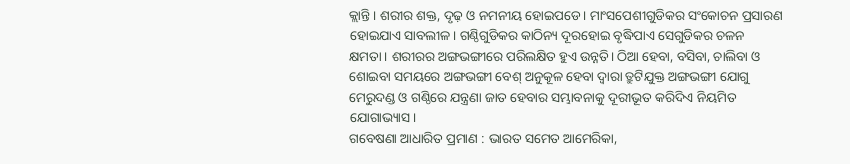କ୍ଲାନ୍ତି। ଶରୀର ଶକ୍ତ, ଦୃଢ଼ ଓ ନମନୀୟ ହୋଇପଡେ। ମାଂସପେଶୀଗୁଡିକର ସଂକୋଚନ ପ୍ରସାରଣ ହୋଇଯାଏ ସାବଲୀଳ। ଗଣ୍ଠିଗୁଡିକର କାଠିନ୍ୟ ଦୂରହୋଇ ବୃଦ୍ଧିପାଏ ସେଗୁଡିକର ଚଳନ କ୍ଷମତା। ଶରୀରର ଅଙ୍ଗଭଙ୍ଗୀରେ ପରିଲକ୍ଷିତ ହୁଏ ଉନ୍ନତି। ଠିଆ ହେବା, ବସିବା, ଚାଲିବା ଓ ଶୋଇବା ସମୟରେ ଅଙ୍ଗଭଙ୍ଗୀ ବେଶ୍‌ ଅନୁକୂଳ ହେବା ଦ୍ୱାରା ତ୍ରୁଟିଯୁକ୍ତ ଅଙ୍ଗଭଙ୍ଗୀ ଯୋଗୁ ମେରୁଦଣ୍ଡ ଓ ଗଣ୍ଠିରେ ଯନ୍ତ୍ରଣା ଜାତ ହେବାର ସମ୍ଭାବନାକୁ ଦୂରୀଭୂତ କରିଦିଏ ନିୟମିତ ଯୋଗାଭ୍ୟାସ।
ଗବେଷଣା ଆଧାରିତ ପ୍ରମାଣ : ଭାରତ ସମେତ ଆମେରିକା,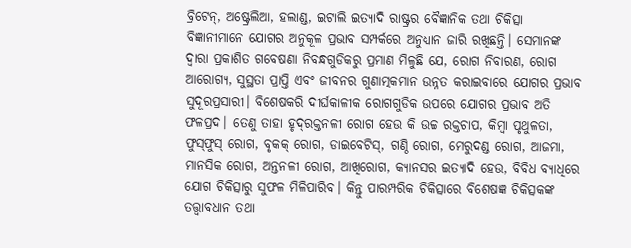ବ୍ରିଟେନ୍‌, ଅଷ୍ଟ୍ରେଲିଆ, ହଲାଣ୍ଡ, ଇଟାଲି ଇତ୍ୟାଦି ରାଷ୍ଟ୍ରର ବୈଜ୍ଞାନିକ ତଥା ଚିକିତ୍ସା ବିଜ୍ଞାନୀମାନେ ଯୋଗର ଅନୁକୂଳ ପ୍ରଭାବ ସମ୍ପର୍କରେ ଅନୁଧ୍ୟାନ ଜାରି ରଖିଛନ୍ତି। ସେମାନଙ୍କ ଦ୍ୱାରା ପ୍ରକାଶିତ ଗବେଷଣା ନିବନ୍ଧଗୁଡିକରୁ ପ୍ରମାଣ ମିଳୁଛି ଯେ, ରୋଗ ନିବାରଣ, ରୋଗ ଆରୋଗ୍ୟ, ସୁସ୍ଥତା ପ୍ରାପ୍ତି ଏବଂ ଜୀବନର ଗୁଣାତ୍ମକମାନ ଉନ୍ନତ କରାଇବାରେ ଯୋଗର ପ୍ରଭାବ ସୁଦୂରପ୍ରସାରୀ। ବିଶେଷକରି ଦୀର୍ଘକାଳୀକ ରୋଗଗୁଡିକ ଉପରେ ଯୋଗର ପ୍ରଭାବ ଅତି ଫଳପ୍ରଦ। ତେଣୁ ତାହା ହୃଦ୍‌ରକ୍ତନଳୀ ରୋଗ ହେଉ କି ଉଚ୍ଚ ରକ୍ତଚାପ, କିମ୍ବା ପୃଥୁଳତା, ଫୁସ୍‌ଫୁସ୍‌ ରୋଗ, ବୃକକ୍‌ ରୋଗ, ଡାଇବେଟିସ୍‌, ଗଣ୍ଠି ରୋଗ, ମେରୁଦଣ୍ଡ ରୋଗ, ଆଜମା, ମାନସିକ ରୋଗ, ଅନ୍ତନଳୀ ରୋଗ, ଆଖିରୋଗ, କ୍ୟାନସର ଇତ୍ୟାଦି ହେଉ, ବିବିଧ ବ୍ୟାଧିରେ ଯୋଗ ଚିକିତ୍ସାରୁ ସୁଫଳ ମିଳିପାରିବ। କିନ୍ତୁ ପାରମ୍ପରିକ ଚିକିତ୍ସାରେ ବିଶେଷଜ୍ଞ ଚିକିତ୍ସକଙ୍କ ତତ୍ତ୍ୱାବଧାନ ତଥା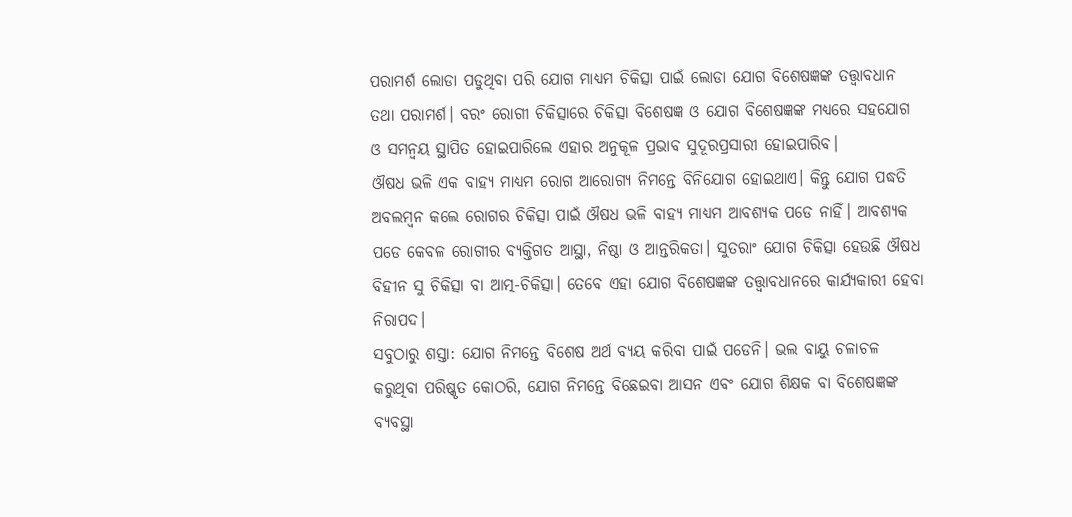ପରାମର୍ଶ ଲୋଡା ପଡୁଥିବା ପରି ଯୋଗ ମାଧ୍ୟମ ଚିକିତ୍ସା ପାଇଁ ଲୋଡା ଯୋଗ ବିଶେଷଜ୍ଞଙ୍କ ତତ୍ତ୍ୱାବଧାନ ତଥା ପରାମର୍ଶ। ବରଂ ରୋଗୀ ଚିକିତ୍ସାରେ ଚିକିତ୍ସା ବିଶେଷଜ୍ଞ ଓ ଯୋଗ ବିଶେଷଜ୍ଞଙ୍କ ମଧ୍ୟରେ ସହଯୋଗ ଓ ସମନ୍ବୟ ସ୍ଥାପିତ ହୋଇପାରିଲେ ଏହାର ଅନୁକୂଳ ପ୍ରଭାବ ସୁଦୂରପ୍ରସାରୀ ହୋଇପାରିବ।
ଔଷଧ ଭଳି ଏକ ବାହ୍ୟ ମାଧ୍ୟମ ରୋଗ ଆରୋଗ୍ୟ ନିମନ୍ତେ ବିନିଯୋଗ ହୋଇଥାଏ। କିନ୍ତୁ ଯୋଗ ପଦ୍ଧତି ଅବଲମ୍ବନ କଲେ ରୋଗର ଚିକିତ୍ସା ପାଇଁ ଔଷଧ ଭଳି ବାହ୍ୟ ମାଧ୍ୟମ ଆବଶ୍ୟକ ପଡେ ନାହିଁ। ଆବଶ୍ୟକ ପଡେ କେବଳ ରୋଗୀର ବ୍ୟକ୍ତିଗତ ଆସ୍ଥା, ନିଷ୍ଠା ଓ ଆନ୍ତରିକତା। ସୁତରାଂ ଯୋଗ ଚିକିତ୍ସା ହେଉଛି ଔଷଧ ବିହୀନ ସୁ ଚିକିତ୍ସା ବା ଆତ୍ମ-ଚିକିତ୍ସା। ତେବେ ଏହା ଯୋଗ ବିଶେଷଜ୍ଞଙ୍କ ତତ୍ତ୍ୱାବଧାନରେ କାର୍ଯ୍ୟକାରୀ ହେବା ନିରାପଦ।
ସବୁଠାରୁ ଶସ୍ତା: ଯୋଗ ନିମନ୍ତେ ବିଶେଷ ଅର୍ଥ ବ୍ୟୟ କରିବା ପାଇଁ ପଡେନି। ଭଲ ବାୟୁ ଚଳାଚଳ କରୁଥିବା ପରିଷ୍କୃତ କୋଠରି, ଯୋଗ ନିମନ୍ତେ ବିଛେଇବା ଆସନ ଏବଂ ଯୋଗ ଶିକ୍ଷକ ବା ବିଶେଷଜ୍ଞଙ୍କ ବ୍ୟବସ୍ଥା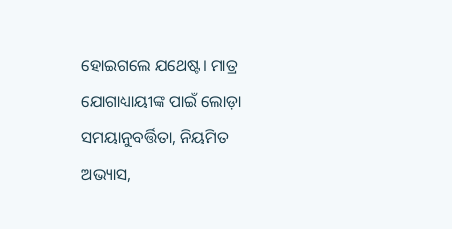ହୋଇଗଲେ ଯଥେଷ୍ଟ। ମାତ୍ର ଯୋଗାଧ୍ୟାୟୀଙ୍କ ପାଇଁ ଲୋଡ଼ା ସମୟାନୁବର୍ତ୍ତିତା, ନିୟମିତ ଅଭ୍ୟାସ,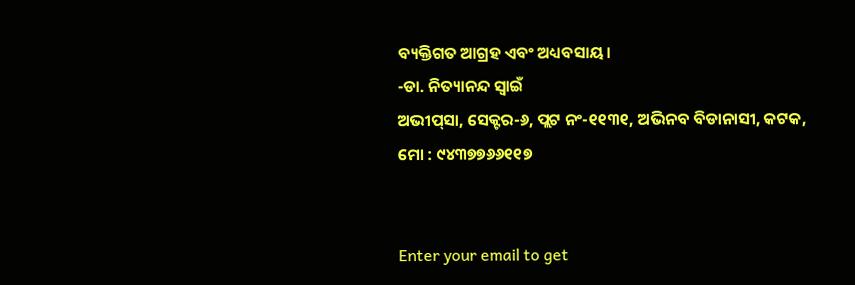ବ୍ୟକ୍ତିଗତ ଆଗ୍ରହ ଏବଂ ଅଧ୍ୟବସାୟ।
-ଡା. ନିତ୍ୟାନନ୍ଦ ସ୍ବାଇଁ
ଅଭୀପ୍‌ସା, ସେକ୍ଟର-୬, ପ୍ଲଟ ନଂ-୧୧୩୧, ଅଭିନବ ବିଡାନାସୀ, କଟକ,
ମୋ : ୯୪୩୭୭୬୬୧୧୭


Enter your email to get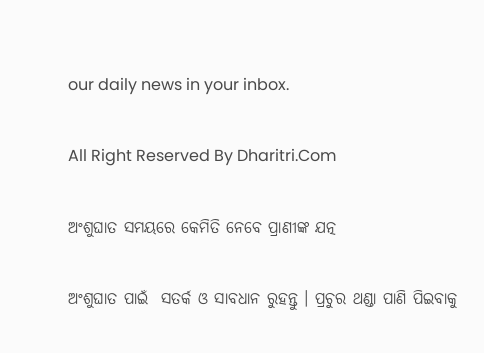our daily news in your inbox.

All Right Reserved By Dharitri.Com

ଅଂଶୁଘାତ ସମୟରେ କେମିତି ନେବେ ପ୍ରାଣୀଙ୍କ ଯତ୍ନ

ଅଂଶୁଘାତ ପାଇଁ  ସତର୍କ ଓ ସାବଧାନ ରୁହନ୍ତୁ । ପ୍ରଚୁର ଥଣ୍ଡା ପାଣି ପିଇବାକୁ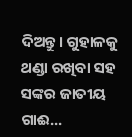ଦିଅନ୍ତୁ। ଗୁହାଳକୁ ଥଣ୍ଡା ରଖିବା ସହ ସଙ୍କର ଜାତୀୟ ଗାଈ...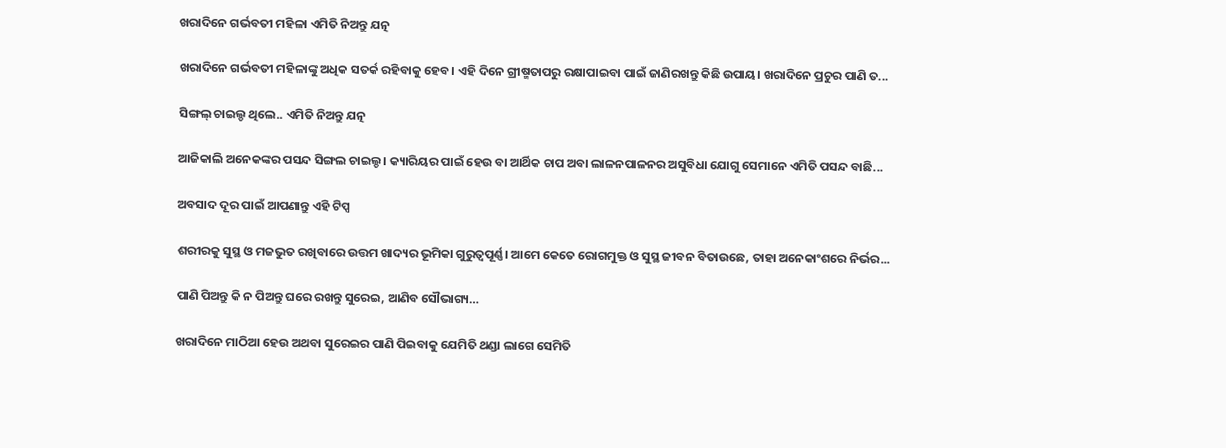ଖରାଦିନେ ଗର୍ଭବତୀ ମହିଳା ଏମିତି ନିଅନ୍ତୁ ଯତ୍ନ

ଖରାଦିନେ ଗର୍ଭବତୀ ମହିଳାଙ୍କୁ ଅଧିକ ସତର୍କ ରହିବାକୁ ହେବ। ଏହି ଦିନେ ଗ୍ରୀଷ୍ମତାପରୁ ରକ୍ଷାପାଇବା ପାଇଁ ଜାଣିରଖନ୍ତୁ କିଛି ଉପାୟ। ଖରାଦିନେ ପ୍ରଚୁର ପାଣି ତ...

ସିଙ୍ଗଲ୍‌ ଚାଇଲ୍ଡ ଥିଲେ.. ଏମିତି ନିଅନ୍ତୁ ଯତ୍ନ

ଆଜିକାଲି ଅନେକଙ୍କର ପସନ୍ଦ ସିଙ୍ଗଲ ଚାଇଲ୍ଡ। କ୍ୟାରିୟର ପାଇଁ ହେଉ ବା ଆର୍ଥିକ ଚାପ ଅବା ଲାଳନପାଳନର ଅସୁବିଧା ଯୋଗୁ ସେମାନେ ଏମିତି ପସନ୍ଦ ବାଛି...

ଅବସାଦ ଦୂର ପାଇଁ ଆପଣାନ୍ତୁ ଏହି ଟିପ୍ସ

ଶରୀରକୁ ସୁସ୍ଥ ଓ ମଜଭୁତ ରଖିବାରେ ଉତ୍ତମ ଖାଦ୍ୟର ଭୂମିକା ଗୁରୁତ୍ୱପୂର୍ଣ୍ଣ। ଆମେ କେତେ ରୋଗମୁକ୍ତ ଓ ସୁସ୍ଥ ଜୀବନ ବିତାଉଛେ, ତାହା ଅନେକାଂଶରେ ନିର୍ଭର...

ପାଣି ପିଅନ୍ତୁ କି ନ ପିଅନ୍ତୁ ଘରେ ରଖନ୍ତୁ ସୁରେଇ, ଆଣିବ ସୌଭାଗ୍ୟ…

ଖରାଦିନେ ମାଠିଆ ହେଉ ଅଥବା ସୁରେଇର ପାଣି ପିଇବାକୁ ଯେମିତି ଥଣ୍ଡା ଲାଗେ ସେମିତି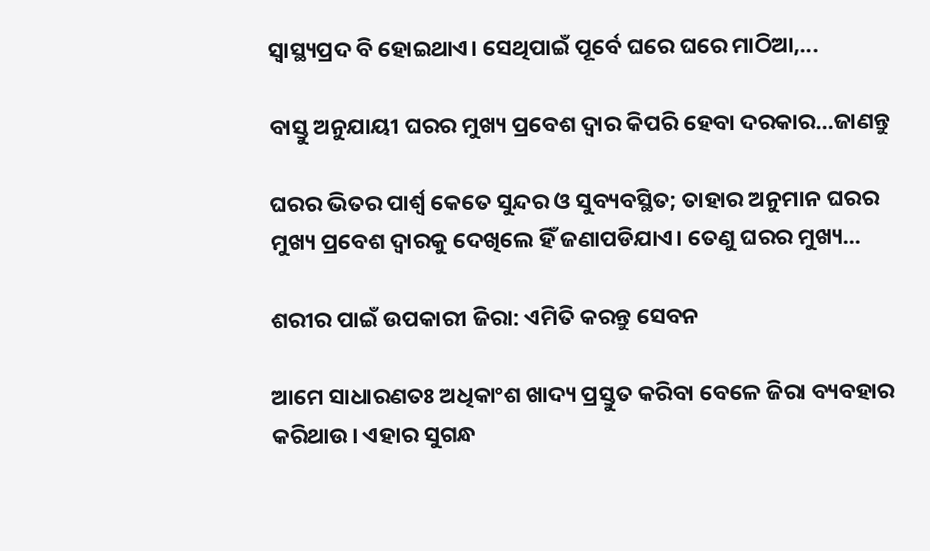ସ୍ବାସ୍ଥ୍ୟପ୍ରଦ ବି ହୋଇଥାଏ। ସେଥିପାଇଁ ପୂର୍ବେ ଘରେ ଘରେ ମାଠିଆ,...

ବାସ୍ତୁ ଅନୁଯାୟୀ ଘରର ମୁଖ୍ୟ ପ୍ରବେଶ ଦ୍ୱାର କିପରି ହେବା ଦରକାର…ଜାଣନ୍ତୁ

ଘରର ଭିତର ପାର୍ଶ୍ୱ କେତେ ସୁନ୍ଦର ଓ ସୁବ୍ୟବସ୍ଥିତ; ତାହାର ଅନୁମାନ ଘରର ମୁଖ୍ୟ ପ୍ରବେଶ ଦ୍ୱାରକୁ ଦେଖିଲେ ହିଁ ଜଣାପଡିଯାଏ। ତେଣୁ ଘରର ମୁଖ୍ୟ...

ଶରୀର ପାଇଁ ଉପକାରୀ ଜିରା: ଏମିତି କରନ୍ତୁ ସେବନ

ଆମେ ସାଧାରଣତଃ ଅଧିକାଂଶ ଖାଦ୍ୟ ପ୍ରସ୍ତୁତ କରିବା ବେଳେ ଜିରା ବ୍ୟବହାର କରିଥାଉ। ଏହାର ସୁଗନ୍ଧ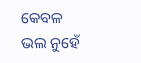କେବଳ ଭଲ ନୁହେଁ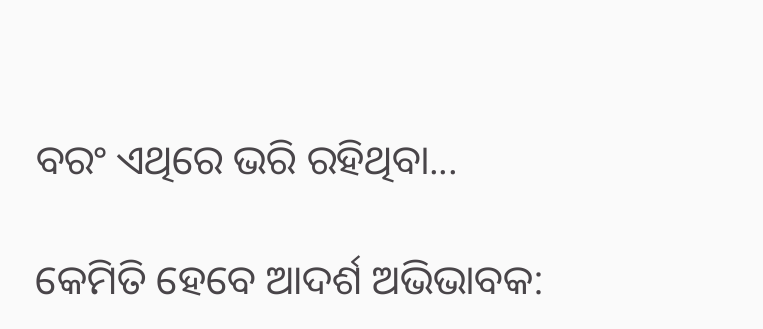ବରଂ ଏଥିରେ ଭରି ରହିଥିବା...

କେମିତି ହେବେ ଆଦର୍ଶ ଅଭିଭାବକ: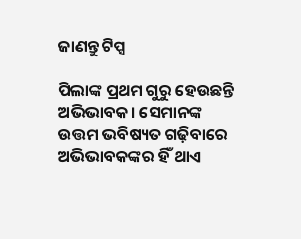ଜାଣନ୍ତୁ ଟିପ୍ସ

ପିଲାଙ୍କ ପ୍ରଥମ ଗୁରୁ ହେଉଛନ୍ତି ଅଭିଭାବକ। ସେମାନଙ୍କ ଉତ୍ତମ ଭବିଷ୍ୟତ ଗଢ଼ିବାରେ ଅଭିଭାବକଙ୍କର ହିଁ ଥାଏ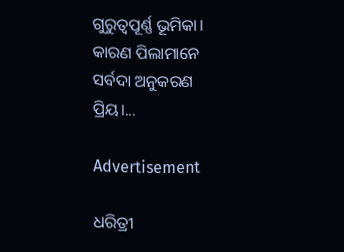ଗୁରୁତ୍ୱପୂର୍ଣ୍ଣ ଭୂମିକା। କାରଣ ପିଲାମାନେ ସର୍ବଦା ଅନୁକରଣ ପ୍ରିୟ।...

Advertisement

ଧରିତ୍ରୀ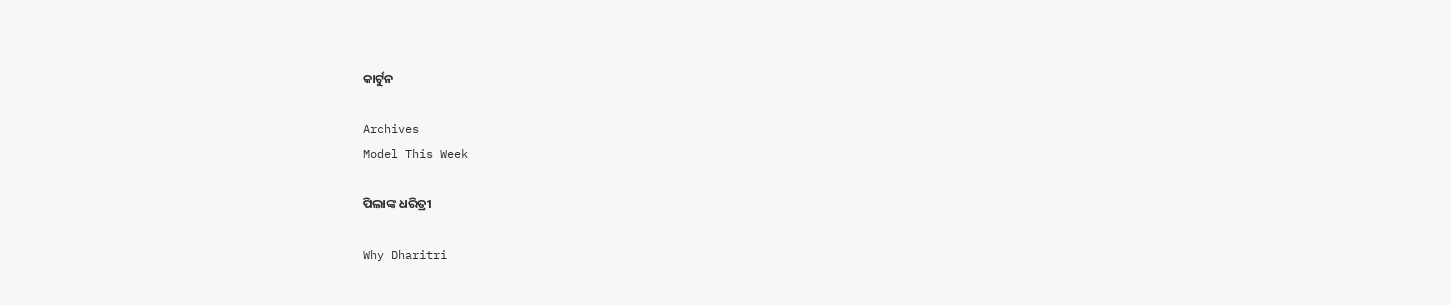କାର୍ଟୁନ

Archives
Model This Week

ପିଲାଙ୍କ ଧରିତ୍ରୀ

Why Dharitri